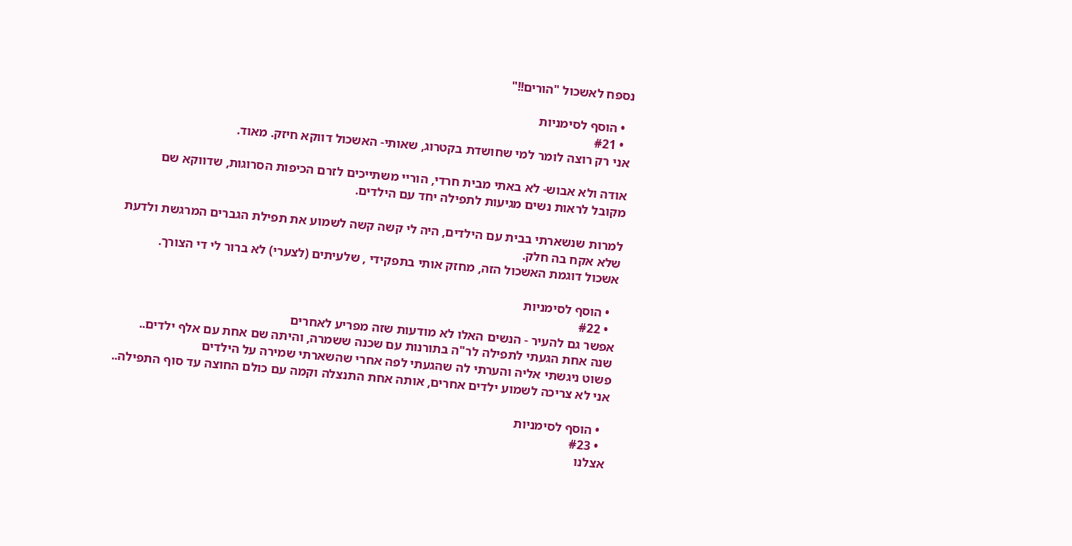נספח לאשכול "הורים!!"

  • הוסף לסימניות
  • #21
אני רק רוצה לומר למי שחושדת בקטרוג, שאותי- האשכול דווקא חיזק. מאוד.

אודה ולא אבוש- לא באתי מבית חרדי, הוריי משתייכים לזרם הכיפות הסרוגות, שדווקא שם מקובל לראות נשים מגיעות לתפילה יחד עם הילדים.

למרות שנשארתי בבית עם הילדים, היה לי קשה קשה לשמוע את תפילת הגברים המרגשת ולדעת שלא אקח בה חלק.
אשכול דוגמת האשכול הזה, מחזק אותי בתפקידי , שלעיתים (לצערי) לא ברור לי די הצורך.

  • הוסף לסימניות
  • #22
אפשר גם להעיר - הנשים האלו לא מודעות שזה מפריע לאחרים
שנה אחת הגעתי לתפילה לר"ה בתורנות עם שכנה ששמרה, והיתה שם אחת עם אלף ילדים..
פשוט ניגשתי אליה והערתי לה שהגעתי לפה אחרי שהשארתי שמירה על הילדים
אני לא צריכה לשמוע ילדים אחרים, אותה אחת התנצלה וקמה עם כולם החוצה עד סוף התפילה..

  • הוסף לסימניות
  • #23
אצלנו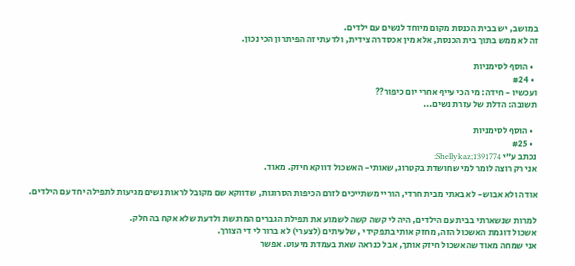במושב, יש בבית הכנסת מקום מיוחד לנשים עם ילדים.
זה לא ממש בתוך בית הכנסת, אלא מין אכסדרה צידית, ולדעתי זה הפיתרון הכי נכון.

  • הוסף לסימניות
  • #24
ועכשיו - חידה: מי הכי עייף אחרי יום כיפור??
תשובה: הדלת של עזרת נשים...

  • הוסף לסימניות
  • #25
נכתב ע"י Shellykaz;1391774:
אני רק רוצה לומר למי שחושדת בקטרוג, שאותי- האשכול דווקא חיזק. מאוד.

אודה ולא אבוש- לא באתי מבית חרדי, הוריי משתייכים לזרם הכיפות הסרוגות, שדווקא שם מקובל לראות נשים מגיעות לתפילה יחד עם הילדים.

למרות שנשארתי בבית עם הילדים, היה לי קשה קשה לשמוע את תפילת הגברים המרגשת ולדעת שלא אקח בה חלק.
אשכול דוגמת האשכול הזה, מחזק אותי בתפקידי , שלעיתים (לצערי) לא ברור לי די הצורך.
אני שמחה מאוד שהאשכול חיזק אותך, אבל כנראה שאת בעמדת מיעוט. אפשר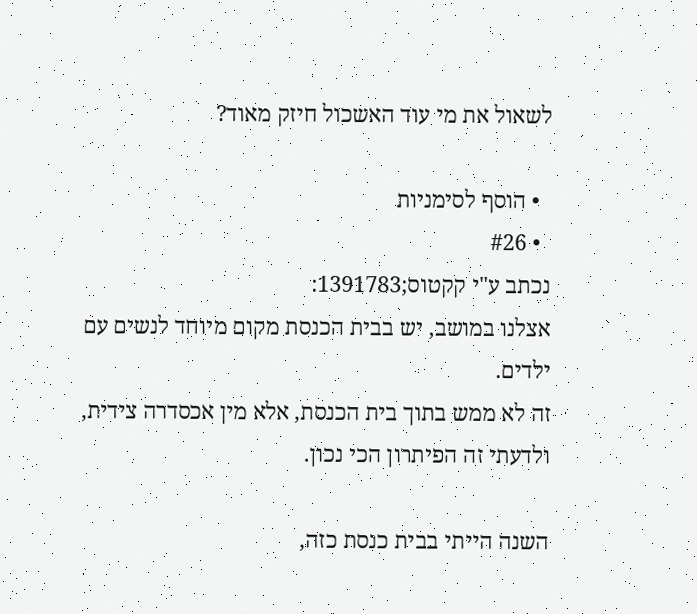לשאול את מי עוד האשכול חיזק מאוד?

  • הוסף לסימניות
  • #26
נכתב ע"י קקטוס;1391783:
אצלנו במושב, יש בבית הכנסת מקום מיוחד לנשים עם ילדים.
זה לא ממש בתוך בית הכנסת, אלא מין אכסדרה צידית, ולדעתי זה הפיתרון הכי נכון.

השנה הייתי בבית כנסת כזה,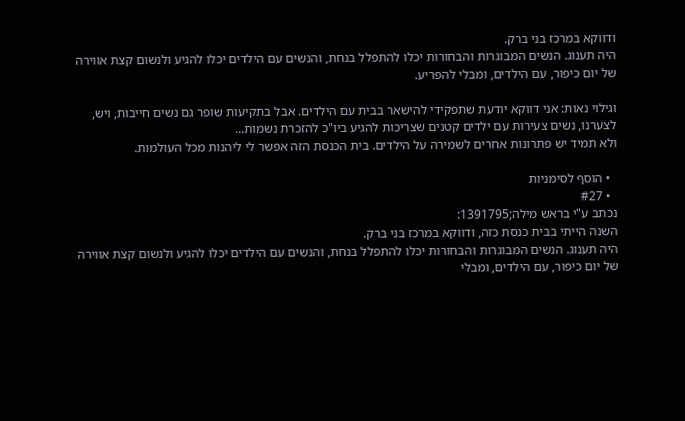ודווקא במרכז בני ברק.
היה תענוג. הנשים המבוגרות והבחורות יכלו להתפלל בנחת, והנשים עם הילדים יכלו להגיע ולנשום קצת אווירה של יום כיפור, עם הילדים, ומבלי להפריע.

וגילוי נאות: אני דווקא יודעת שתפקידי להישאר בבית עם הילדים. אבל בתקיעות שופר גם נשים חייבות, ויש, לצערנו, נשים צעירות עם ילדים קטנים שצריכות להגיע ביו"כ להזכרת נשמות...
ולא תמיד יש פתרונות אחרים לשמירה על הילדים. בית הכנסת הזה אפשר לי ליהנות מכל העולמות.

  • הוסף לסימניות
  • #27
נכתב ע"י בראש מילה;1391795:
השנה הייתי בבית כנסת כזה, ודווקא במרכז בני ברק.
היה תענוג. הנשים המבוגרות והבחורות יכלו להתפלל בנחת, והנשים עם הילדים יכלו להגיע ולנשום קצת אווירה של יום כיפור, עם הילדים, ומבלי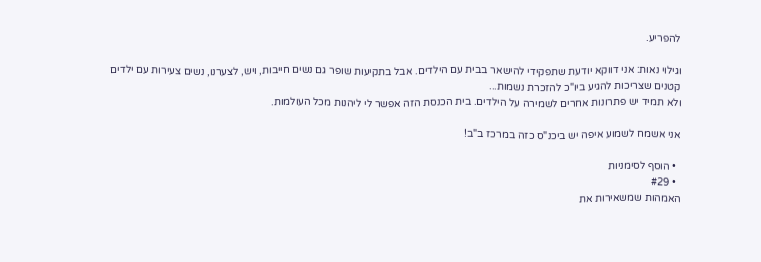להפריע.

וגילוי נאות: אני דווקא יודעת שתפקידי להישאר בבית עם הילדים. אבל בתקיעות שופר גם נשים חייבות, ויש, לצערנו, נשים צעירות עם ילדים קטנים שצריכות להגיע ביו"כ להזכרת נשמות...
ולא תמיד יש פתרונות אחרים לשמירה על הילדים. בית הכנסת הזה אפשר לי ליהנות מכל העולמות.

אני אשמח לשמוע איפה יש ביכנ"ס כזה במרכז ב"ב!

  • הוסף לסימניות
  • #29
האמהות שמשאירות את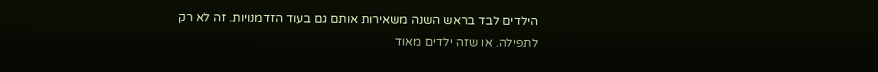הילדים לבד בראש השנה משאירות אותם גם בעוד הזדמנויות. זה לא רק לתפילה. או שזה ילדים מאוד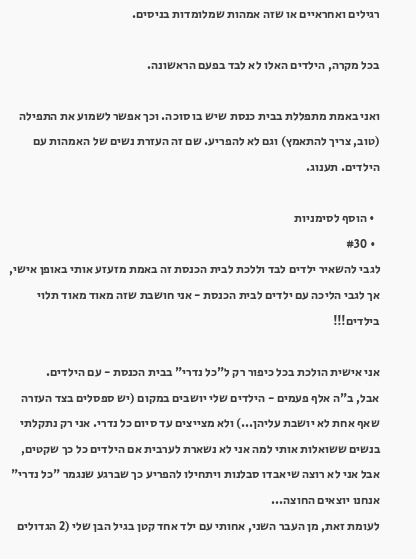רגילים ואחראיים או שזה אמהות שמלומדות בניסים.

בכל מקרה, הילדים האלו לא לבד בפעם הראשונה.

ואני באמת מתפללת בבית כנסת שיש בו סוכה. וכך אפשר לשמוע את התפילה (טוב, צריך להתאמץ) וגם לא להפריע. שם זה העזרת נשים של האמהות עם הילדים. תענוג.

  • הוסף לסימניות
  • #30
לגבי להשאיר ילדים לבד וללכת לבית הכנסת זה באמת מזעזע אותי באופן אישי, אך לגבי הליכה עם ילדים לבית הכנסת - אני חושבת שזה מאוד מאוד תלוי בילדים!!!

אני אישית הולכת בכל כיפור רק ל"כל נדרי" בבית הכנסת - עם הילדים.
אבל, ב"ה אלף פעמים - הילדים שלי יושבים במקום (יש ספסלים בצד העזרה שאף אחת לא יושבת עליהן...) ולא מצייצים עד סיום כל נדרי. אני רק נתקלתי בנשים ששואלות אותי למה אני לא נשארת לערבית אם הילדים כל כך שקטים, אבל אני לא רוצה שיאבדו סבלנות ויתחילו להפריע כך שברגע שנגמר "כל נדרי" אנחנו יוצאים החוצה...
לעומת זאת, מן העבר השני, אחותי עם ילד אחד קטן בגיל הבן שלי (2 הגדולים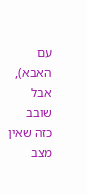עם האבא), אבל שובב כזה שאין מצב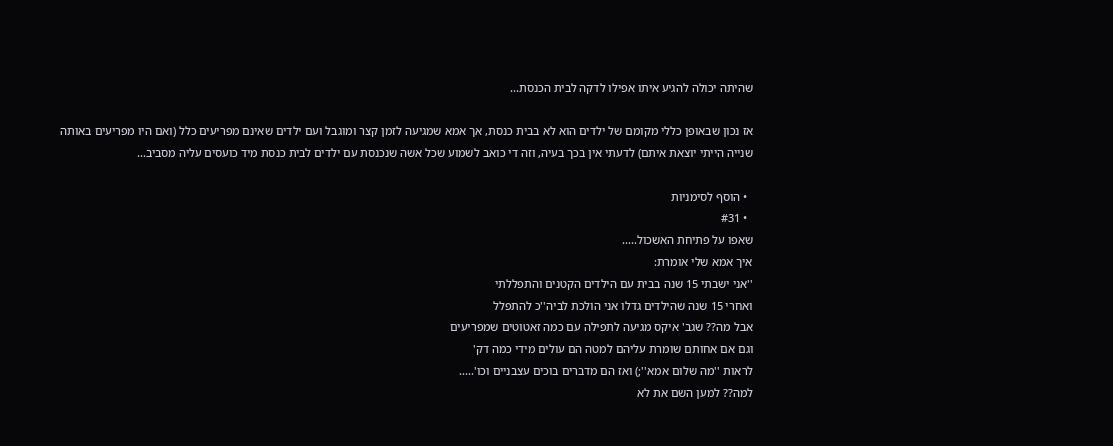שהיתה יכולה להגיע איתו אפילו לדקה לבית הכנסת...

אז נכון שבאופן כללי מקומם של ילדים הוא לא בבית כנסת, אך אמא שמגיעה לזמן קצר ומוגבל ועם ילדים שאינם מפריעים כלל (ואם היו מפריעים באותה שנייה הייתי יוצאת איתם) לדעתי אין בכך בעיה, וזה די כואב לשמוע שכל אשה שנכנסת עם ילדים לבית כנסת מיד כועסים עליה מסביב...

  • הוסף לסימניות
  • #31
שאפו על פתיחת האשכול.....
איך אמא שלי אומרת:
''אני ישבתי 15 שנה בבית עם הילדים הקטנים והתפללתי
ואחרי 15 שנה שהילדים גדלו אני הולכת לביה''כ להתפלל
אבל מה?? שגב' איקס מגיעה לתפילה עם כמה זאטוטים שמפריעים
וגם אם אחותם שומרת עליהם למטה הם עולים מידי כמה דק'
לראות ''מה שלום אמא'';) ואז הם מדברים בוכים עצבניים וכו'.....
למה?? למען השם את לא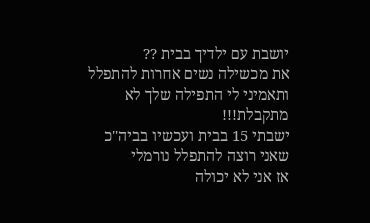יושבת עם ילדיך בבית ??
את מכשילה נשים אחרות להתפלל ותאמיני לי התפילה שלך לא מתקבלת!!!
ישבתי 15 בבית ועכשיו בביה''כ שאני רוצה להתפלל נורמלי
אז אני לא יכולה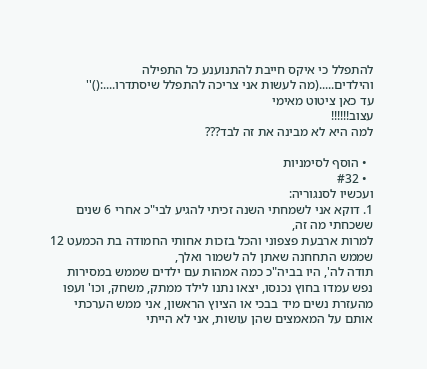להתפלל כי איקס חייבת להתנוענע כל התפילה
והילדים.....(מה לעשות אני צריכה להתפלל שיסתדרו....:()''
עד כאן ציטוט מאימי
עצוב!!!!!!
למה היא לא מבינה את זה לבד???

  • הוסף לסימניות
  • #32
ועכשיו לסנגוריה:
1. דוקא אני לשמחתי השנה זכיתי להגיע לבי"כ אחרי 6 שנים ששכחתי מה זה,
למרות ארבעת פצפוני והכל בזכות אחותי החמודה בת הכמעט 12 שממש התחחנה שאתן לה לשמור ואלך,
תודה לה', היו בביה"כ כמה אמהות עם ילדים שממש במסירות נפש עמדו בחוץ נכנסו, יצאו נתנו לילד ממתק, משחק, וכו' ועפו מהעזרת נשים מיד בבכי או הציוץ הראשון, אני ממש הערכתי אותם על המאמצים שהן עושות, אני לא הייתי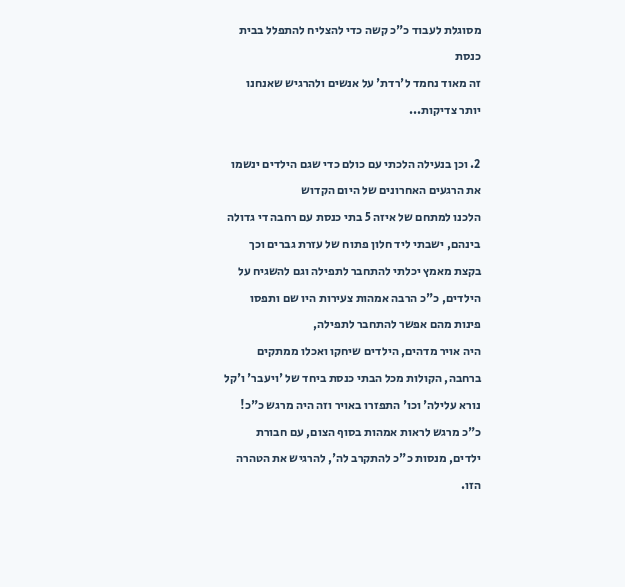מסוגלת לעבוד כ"כ קשה כדי להצליח להתפלל בבית כנסת
זה מאוד נחמד ל'רדת' על אנשים ולהרגיש שאנחנו יותר צדיקות...

2. וכן בנעילה הלכתי עם כולם כדי שגם הילדים ינשמו את הרגעים האחרונים של היום הקדוש
הלכנו למתחם של איזה 5 בתי כנסת עם רחבה די גדולה בינהם, ישבתי ליד חלון פתוח של עזרת גברים וכך בקצת מאמץ יכלתי להתחבר לתפילה וגם להשגיח על הילדים, כ"כ הרבה אמהות צעירות היו שם ותפסו פינות מהם אפשר להתחבר לתפילה,
היה אויר מדהים, הילדים שיחקו ואכלו ממתקים ברחבה, הקולות מכל הבתי כנסת ביחד של 'ויעבר' ו'קל נורא עלילה' וכו' התפזרו באויר וזה היה מרגש כ"כ! כ"כ מרגש לראות אמהות בסוף הצום, עם חבורת ילדים, מנסות כ"כ להתקרב לה', להרגיש את הטהרה הזו.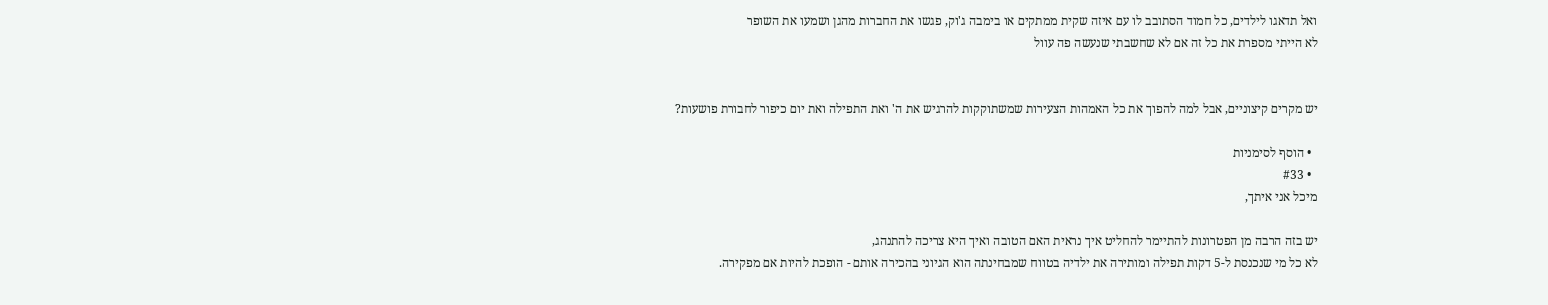ואל תדאגו לילדים, כל חמוד הסתובב לו עם איזה שקית ממתקים או בימבה ג'וק, פגשו את החברות מהגן ושמעו את השופר
לא הייתי מספרת את כל זה אם לא שחשבתי שנעשה פה עוול


יש מקרים קיצוניים, אבל למה להפוך את כל האמהות הצעירות שמשתוקקות להרגיש את ה' ואת התפילה ואת יום כיפור לחבורת פושעות?

  • הוסף לסימניות
  • #33
מיכל אני איתך,

יש בזה הרבה מן הפטרונות להתיימר להחליט איך נראית האם הטובה ואיך היא צריכה להתנהג,
לא כל מי שנכנסת ל-5 דקות תפילה ומותירה את ילדיה בטווח שמבחינתה הוא הגיוני בהכירה אותם - הופכת להיות אם מפקירה.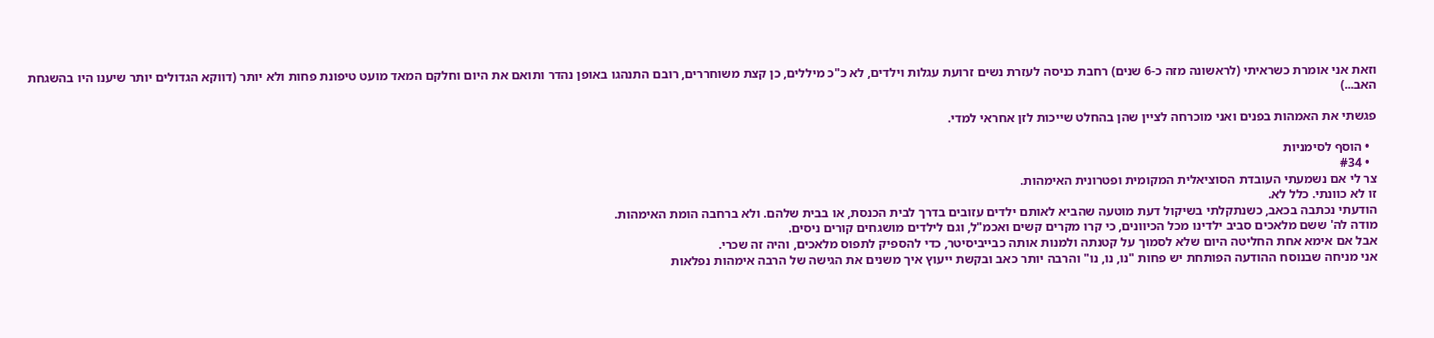וזאת אני אומרת כשראיתי (לראשונה מזה כ-6 שנים) רחבת כניסה לעזרת נשים זרועת עגלות וילדים, לא כ"כ מיללים, כן קצת משוחררים, רובם התנהגו באופן נהדר ותואם את היום וחלקם המאד מועט טיפונת פחות ולא יותר (דווקא הגדולים יותר שיענו היו בהשגחת האב...)

פגשתי את האמהות בפנים ואני מוכרחה לציין שהן בהחלט שייכות לזן אחראי למדי.

  • הוסף לסימניות
  • #34
צר לי אם נשמעתי העובדת הסוציאלית המקומית ופטרונית האימהות.
זו לא כוונתי. כלל לא.
הודעתי נכתבה בכאב, כשנתקלתי בשיקול דעת מוטעה שהביא לאותם ילדים עזובים בדרך לבית הכנסת, או בבית שלהם. ולא ברחבה הומת האימהות.
מודה לה' ששם מלאכים סביב ילדינו מכל הכיוונים, כי קרו מקרים קשים ואכמ"ל, וגם לילדים מושגחים קורים ניסים.
אבל אם אימא אחת החליטה היום שלא לסמוך על קטנתה ולמנות אותה כבייביסיטר, כדי להספיק לתפוס מלאכים, והיה זה שכרי.
אני מניחה שבנוסח ההודעה הפותחת יש פחות "נו, נו, נו" והרבה יותר כאב ובקשת ייעוץ איך משנים את הגישה של הרבה אימהות נפלאות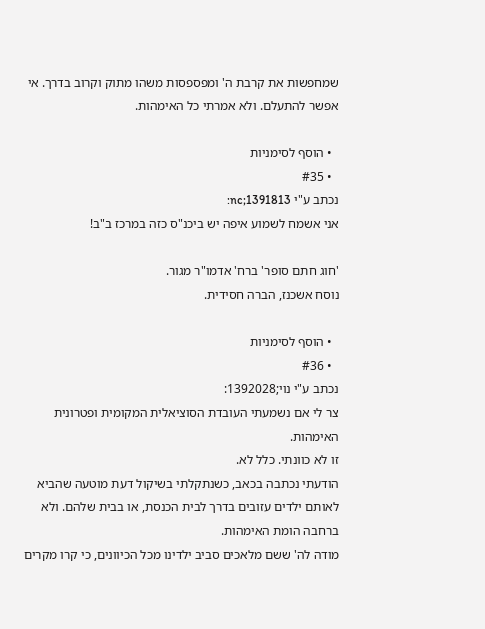שמחפשות את קרבת ה' ומפספסות משהו מתוק וקרוב בדרך. אי אפשר להתעלם. ולא אמרתי כל האימהות.

  • הוסף לסימניות
  • #35
נכתב ע"י nc;1391813:
אני אשמח לשמוע איפה יש ביכנ"ס כזה במרכז ב"ב!

'חוג חתם סופר' ברח' אדמו"ר מגור.
נוסח אשכנז, הברה חסידית.

  • הוסף לסימניות
  • #36
נכתב ע"י נוי;1392028:
צר לי אם נשמעתי העובדת הסוציאלית המקומית ופטרונית האימהות.
זו לא כוונתי. כלל לא.
הודעתי נכתבה בכאב, כשנתקלתי בשיקול דעת מוטעה שהביא לאותם ילדים עזובים בדרך לבית הכנסת, או בבית שלהם. ולא ברחבה הומת האימהות.
מודה לה' ששם מלאכים סביב ילדינו מכל הכיוונים, כי קרו מקרים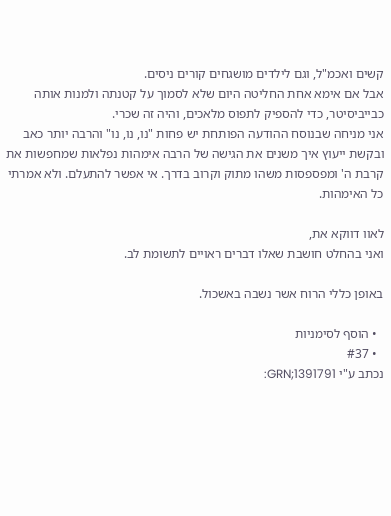קשים ואכמ"ל, וגם לילדים מושגחים קורים ניסים.
אבל אם אימא אחת החליטה היום שלא לסמוך על קטנתה ולמנות אותה כבייביסיטר, כדי להספיק לתפוס מלאכים, והיה זה שכרי.
אני מניחה שבנוסח ההודעה הפותחת יש פחות "נו, נו, נו" והרבה יותר כאב ובקשת ייעוץ איך משנים את הגישה של הרבה אימהות נפלאות שמחפשות את קרבת ה' ומפספסות משהו מתוק וקרוב בדרך. אי אפשר להתעלם. ולא אמרתי כל האימהות.

לאוו דווקא את,
ואני בהחלט חושבת שאלו דברים ראויים לתשומת לב.

באופן כללי הרוח אשר נשבה באשכול.

  • הוסף לסימניות
  • #37
נכתב ע"י GRN;1391791: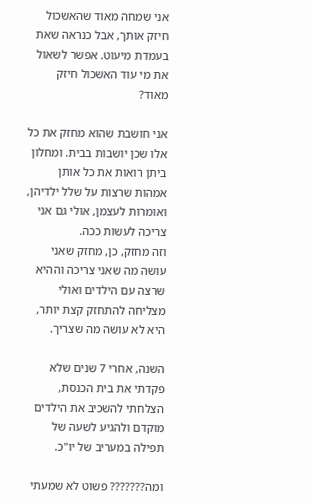אני שמחה מאוד שהאשכול חיזק אותך, אבל כנראה שאת בעמדת מיעוט. אפשר לשאול את מי עוד האשכול חיזק מאוד?

אני חושבת שהוא מחזק את כל אלו שכן יושבות בבית. ומחלון ביתן רואות את כל אותן אמהות שרצות על שלל ילדיהן, ואומרות לעצמן, אולי גם אני צריכה לעשות ככה.
וזה מחזק, כן, מחזק שאני עושה מה שאני צריכה וההיא שרצה עם הילדים ואולי מצליחה להתחזק קצת יותר, היא לא עושה מה שצריך.

השנה, אחרי 7 שנים שלא פקדתי את בית הכנסת, הצלחתי להשכיב את הילדים מוקדם ולהגיע לשעה של תפילה במעריב של יו"כ.

ומה??????? פשוט לא שמעתי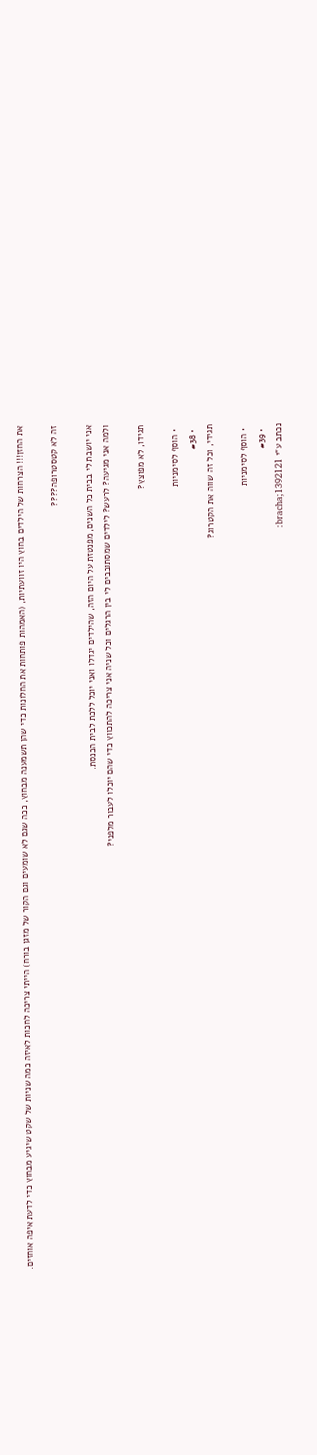את החזן!!! הצרחות של הילדים בחוץ היו זוועתיות, (האמהות פותחות את החלונות כדי שהן תשמענה מבחוץ, ככה שגם לא שומעים וגם הקור של מזגן בורח) הייתי צריכה לחכות לאיזה כמה שניות של שקט שיגיע מבחוץ כדי לדעת איפה אוחזים.

זה לא קטסטרופה????

אני יושבת לי בבית כל השנים, מפנטזת על היום הזה, שהילדים יגדלו ואני יוכל ללכת לבית הכנסת.
ולמה אני מגיעה? לרעש? לילדים שמסתובבים לי בין הרגלים וכל שניה אני צריכה להתכווץ כדי שהם יוכלו לעבור מלפני?

תגידו, לא מפוצץ?

  • הוסף לסימניות
  • #38
תגידי, וכל זה שווה את הקטרוג?

  • הוסף לסימניות
  • #39
נכתב ע"י bracha;1392121: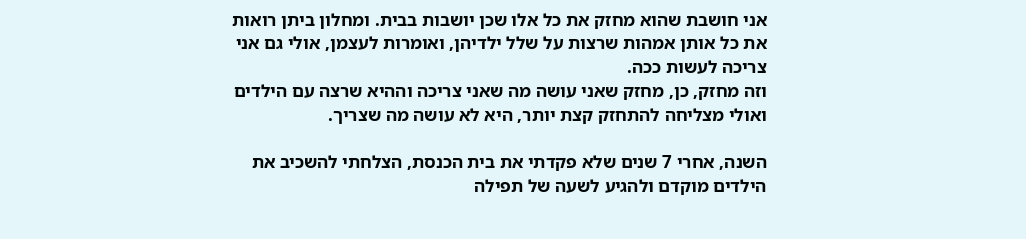אני חושבת שהוא מחזק את כל אלו שכן יושבות בבית. ומחלון ביתן רואות את כל אותן אמהות שרצות על שלל ילדיהן, ואומרות לעצמן, אולי גם אני צריכה לעשות ככה.
וזה מחזק, כן, מחזק שאני עושה מה שאני צריכה וההיא שרצה עם הילדים ואולי מצליחה להתחזק קצת יותר, היא לא עושה מה שצריך.

השנה, אחרי 7 שנים שלא פקדתי את בית הכנסת, הצלחתי להשכיב את הילדים מוקדם ולהגיע לשעה של תפילה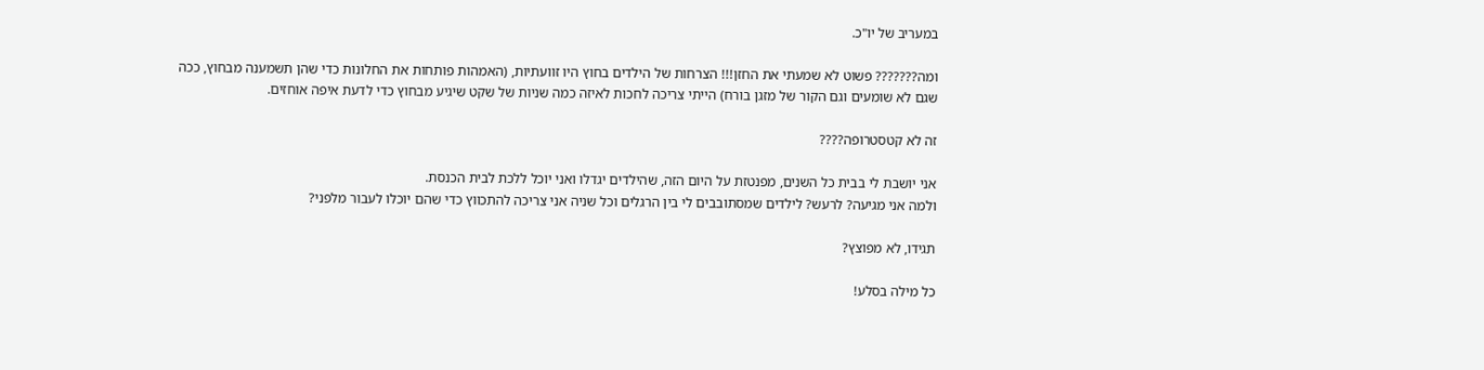במעריב של יו"כ.

ומה??????? פשוט לא שמעתי את החזן!!! הצרחות של הילדים בחוץ היו זוועתיות, (האמהות פותחות את החלונות כדי שהן תשמענה מבחוץ, ככה שגם לא שומעים וגם הקור של מזגן בורח) הייתי צריכה לחכות לאיזה כמה שניות של שקט שיגיע מבחוץ כדי לדעת איפה אוחזים.

זה לא קטסטרופה????

אני יושבת לי בבית כל השנים, מפנטזת על היום הזה, שהילדים יגדלו ואני יוכל ללכת לבית הכנסת.
ולמה אני מגיעה? לרעש? לילדים שמסתובבים לי בין הרגלים וכל שניה אני צריכה להתכווץ כדי שהם יוכלו לעבור מלפני?

תגידו, לא מפוצץ?

כל מילה בסלע!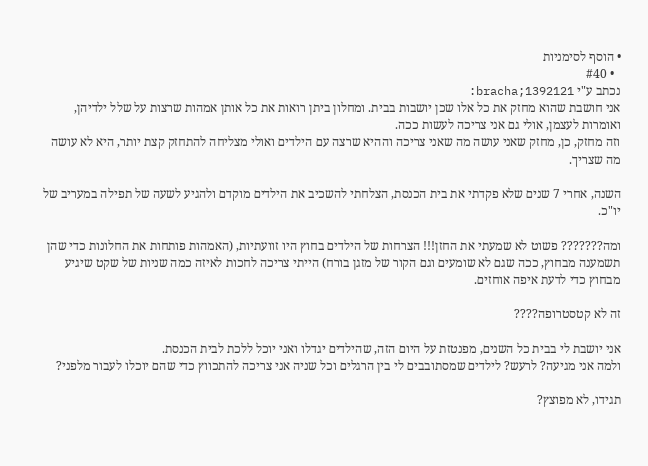• הוסף לסימניות
  • #40
נכתב ע"י bracha;1392121:
אני חושבת שהוא מחזק את כל אלו שכן יושבות בבית. ומחלון ביתן רואות את כל אותן אמהות שרצות על שלל ילדיהן, ואומרות לעצמן, אולי גם אני צריכה לעשות ככה.
וזה מחזק, כן, מחזק שאני עושה מה שאני צריכה וההיא שרצה עם הילדים ואולי מצליחה להתחזק קצת יותר, היא לא עושה מה שצריך.

השנה, אחרי 7 שנים שלא פקדתי את בית הכנסת, הצלחתי להשכיב את הילדים מוקדם ולהגיע לשעה של תפילה במעריב של יו"כ.

ומה??????? פשוט לא שמעתי את החזן!!! הצרחות של הילדים בחוץ היו זוועתיות, (האמהות פותחות את החלונות כדי שהן תשמענה מבחוץ, ככה שגם לא שומעים וגם הקור של מזגן בורח) הייתי צריכה לחכות לאיזה כמה שניות של שקט שיגיע מבחוץ כדי לדעת איפה אוחזים.

זה לא קטסטרופה????

אני יושבת לי בבית כל השנים, מפנטזת על היום הזה, שהילדים יגדלו ואני יוכל ללכת לבית הכנסת.
ולמה אני מגיעה? לרעש? לילדים שמסתובבים לי בין הרגלים וכל שניה אני צריכה להתכווץ כדי שהם יוכלו לעבור מלפני?

תגידו, לא מפוצץ?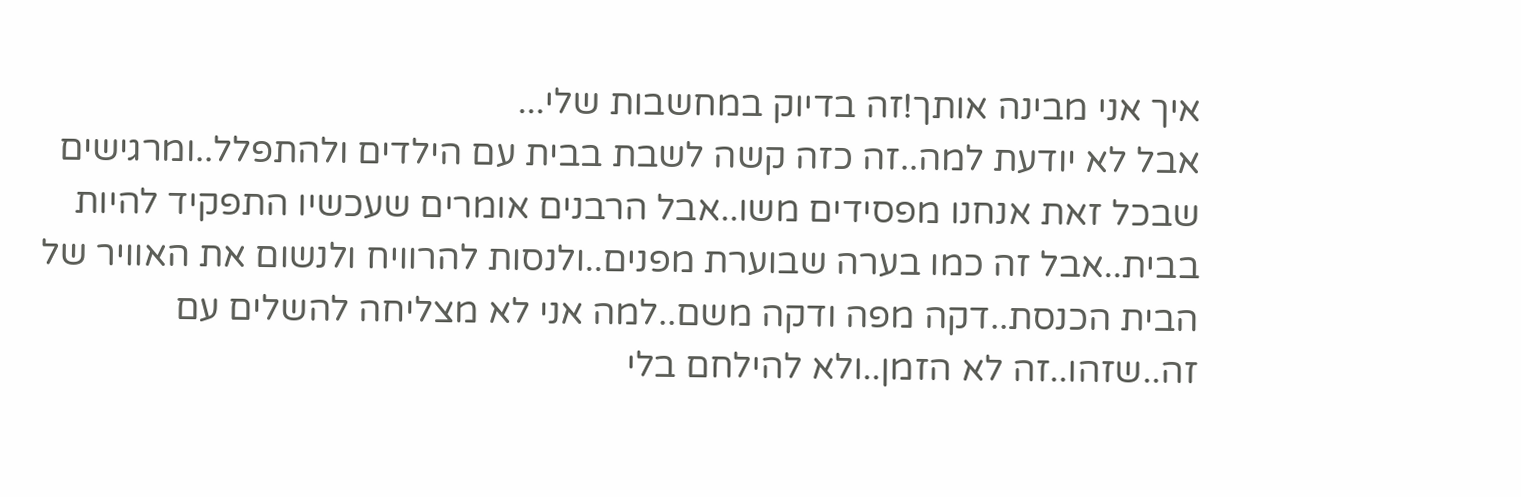איך אני מבינה אותך!זה בדיוק במחשבות שלי...
אבל לא יודעת למה..זה כזה קשה לשבת בבית עם הילדים ולהתפלל..ומרגישים שבכל זאת אנחנו מפסידים משו..אבל הרבנים אומרים שעכשיו התפקיד להיות בבית..אבל זה כמו בערה שבוערת מפנים..ולנסות להרוויח ולנשום את האוויר של הבית הכנסת..דקה מפה ודקה משם..למה אני לא מצליחה להשלים עם זה..שזהו..זה לא הזמן..ולא להילחם בלי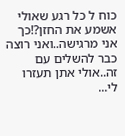כוח ל כל רגע שאולי אשמע את החזן?!כך אני מרגישה..ואני רוצה כבר להשלים עם זה..אולי אתן תעזרו לי...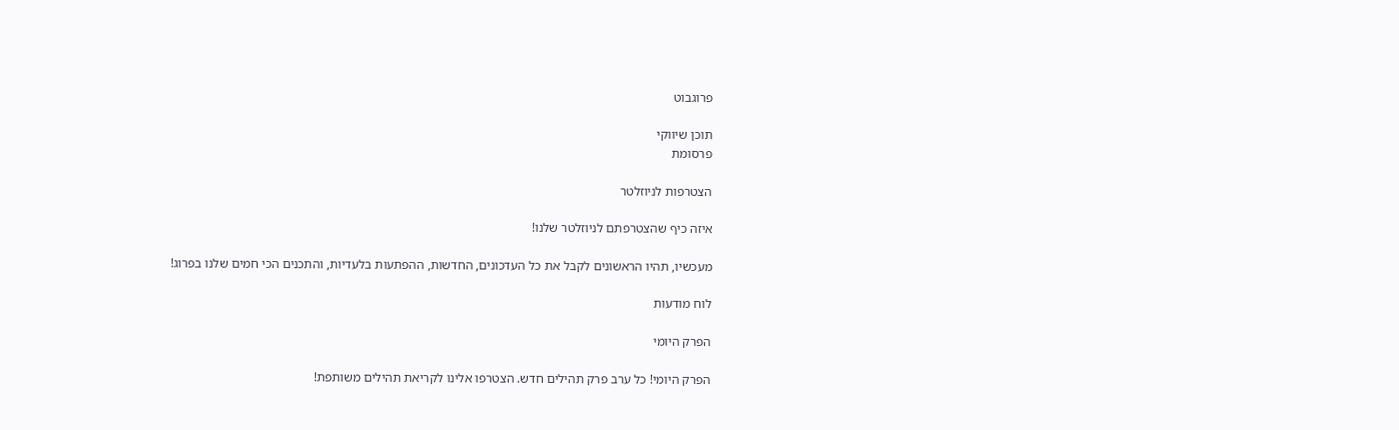פרוגבוט

תוכן שיווקי
פרסומת

הצטרפות לניוזלטר

איזה כיף שהצטרפתם לניוזלטר שלנו!

מעכשיו, תהיו הראשונים לקבל את כל העדכונים, החדשות, ההפתעות בלעדיות, והתכנים הכי חמים שלנו בפרוג!

לוח מודעות

הפרק היומי

הפרק היומי! כל ערב פרק תהילים חדש. הצטרפו אלינו לקריאת תהילים משותפת!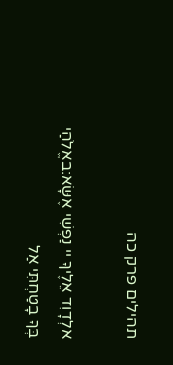תהילים פרק כה

אלְדָוִד אֵלֶיךָ יי נַפְשִׁי אֶשָּׂא:באֱלֹהַי בְּךָ בָטַחְתִּי אַל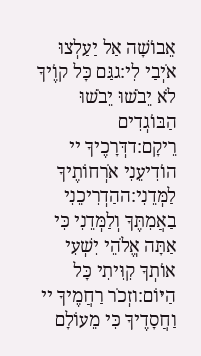אֵבוֹשָׁה אַל יַעַלְצוּ אֹיְבַי לִי:גגַּם כָּל קוֶֹיךָ לֹא יֵבֹשׁוּ יֵבֹשׁוּ הַבּוֹגְדִים רֵיקָם:דדְּרָכֶיךָ יי הוֹדִיעֵנִי אֹרְחוֹתֶיךָ לַמְּדֵנִי:ההַדְרִיכֵנִי בַאֲמִתֶּךָ וְלַמְּדֵנִי כִּי אַתָּה אֱלֹהֵי יִשְׁעִי אוֹתְךָ קִוִּיתִי כָּל הַיּוֹם:וזְכֹר רַחֲמֶיךָ יי וַחֲסָדֶיךָ כִּי מֵעוֹלָם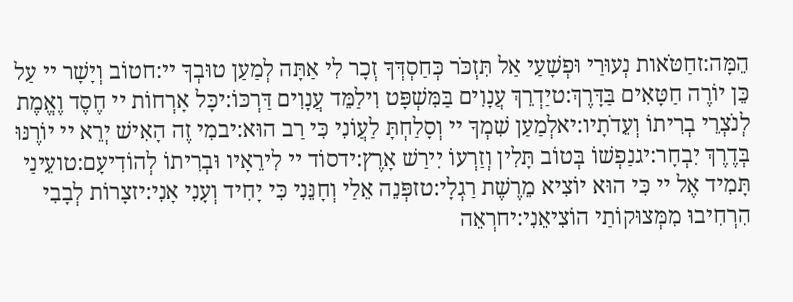הֵמָּה:זחַטֹּאות נְעוּרַי וּפְשָׁעַי אַל תִּזְכֹּר כְּחַסְדְּךָ זְכָר לִי אַתָּה לְמַעַן טוּבְךָ יי:חטוֹב וְיָשָׁר יי עַל כֵּן יוֹרֶה חַטָּאִים בַּדָּרֶךְ:טיַדְרֵךְ עֲנָוִים בַּמִּשְׁפָּט וִילַמֵּד עֲנָוִים דַּרְכּוֹ:יכָּל אָרְחוֹת יי חֶסֶד וֶאֱמֶת לְנֹצְרֵי בְרִיתוֹ וְעֵדֹתָיו:יאלְמַעַן שִׁמְךָ יי וְסָלַחְתָּ לַעֲוֹנִי כִּי רַב הוּא:יבמִי זֶה הָאִישׁ יְרֵא יי יוֹרֶנּוּ בְּדֶרֶךְ יִבְחָר:יגנַפְשׁוֹ בְּטוֹב תָּלִין וְזַרְעוֹ יִירַשׁ אָרֶץ:ידסוֹד יי לִירֵאָיו וּבְרִיתוֹ לְהוֹדִיעָם:טועֵינַי תָּמִיד אֶל יי כִּי הוּא יוֹצִיא מֵרֶשֶׁת רַגְלָי:טזפְּנֵה אֵלַי וְחָנֵּנִי כִּי יָחִיד וְעָנִי אָנִי:יזצָרוֹת לְבָבִי הִרְחִיבוּ מִמְּצוּקוֹתַי הוֹצִיאֵנִי:יחרְאֵה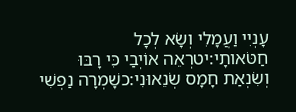עָנְיִי וַעֲמָלִי וְשָׂא לְכָל חַטֹּאותָי:יטרְאֵה אוֹיְבַי כִּי רָבּוּ וְשִׂנְאַת חָמָס שְׂנֵאוּנִי:כשָׁמְרָה נַפְשִׁי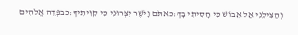וְהַצִּילֵנִי אַל אֵבוֹשׁ כִּי חָסִיתִי בָךְ:כאתֹּם וָיֹשֶׁר יִצְּרוּנִי כִּי קִוִּיתִיךָ:כבפְּדֵה אֱלֹהִים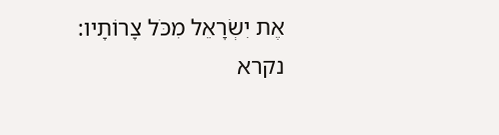אֶת יִשְׂרָאֵל מִכֹּל צָרוֹתָיו:
נקרא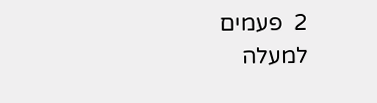2  פעמים
למעלה